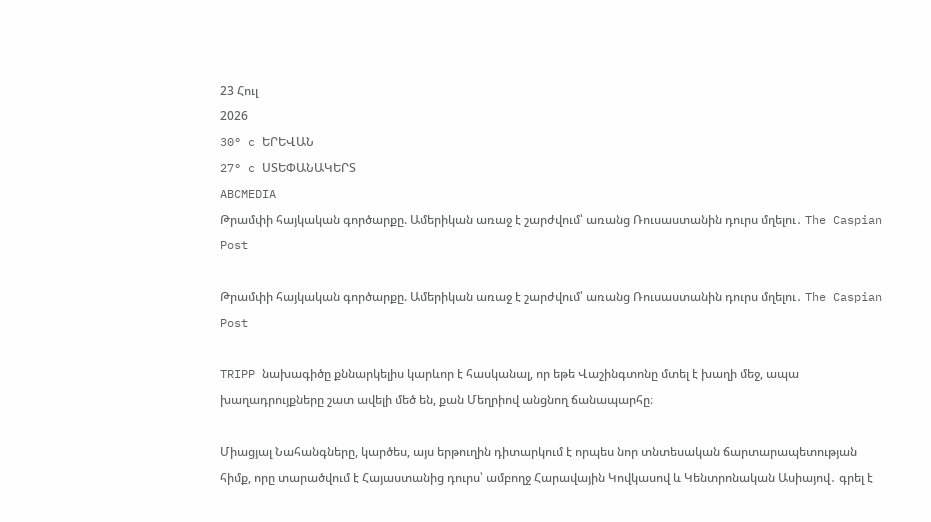23 Հուլ
2026
30° c ԵՐԵՎԱՆ
27° c ՍՏԵՓԱՆԱԿԵՐՏ
ABCMEDIA
Թրամփի հայկական գործարքը. Ամերիկան առաջ է շարժվում՝ առանց Ռուսաստանին դուրս մղելու․ The Caspian Post

Թրամփի հայկական գործարքը. Ամերիկան առաջ է շարժվում՝ առանց Ռուսաստանին դուրս մղելու․ The Caspian Post

TRIPP նախագիծը քննարկելիս կարևոր է հասկանալ, որ եթե Վաշինգտոնը մտել է խաղի մեջ, ապա խաղադրույքները շատ ավելի մեծ են, քան Մեղրիով անցնող ճանապարհը։

Միացյալ Նահանգները, կարծես, այս երթուղին դիտարկում է որպես նոր տնտեսական ճարտարապետության հիմք, որը տարածվում է Հայաստանից դուրս՝ ամբողջ Հարավային Կովկասով և Կենտրոնական Ասիայով․ գրել է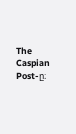The Caspian Post-ը։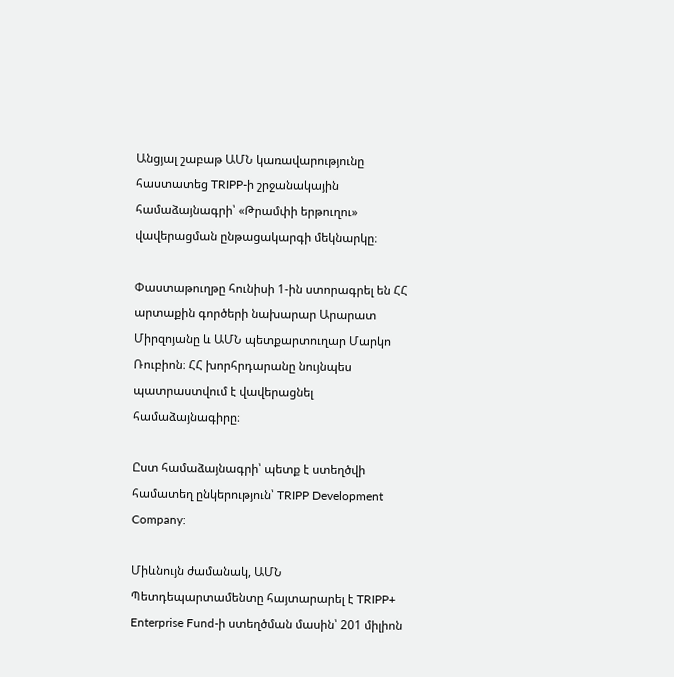Անցյալ շաբաթ ԱՄՆ կառավարությունը հաստատեց TRIPP-ի շրջանակային համաձայնագրի՝ «Թրամփի երթուղու» վավերացման ընթացակարգի մեկնարկը։

Փաստաթուղթը հունիսի 1-ին ստորագրել են ՀՀ արտաքին գործերի նախարար Արարատ Միրզոյանը և ԱՄՆ պետքարտուղար Մարկո Ռուբիոն։ ՀՀ խորհրդարանը նույնպես պատրաստվում է վավերացնել համաձայնագիրը։

Ըստ համաձայնագրի՝ պետք է ստեղծվի համատեղ ընկերություն՝ TRIPP Development Company:

Միևնույն ժամանակ, ԱՄՆ Պետդեպարտամենտը հայտարարել է TRIPP+ Enterprise Fund-ի ստեղծման մասին՝ 201 միլիոն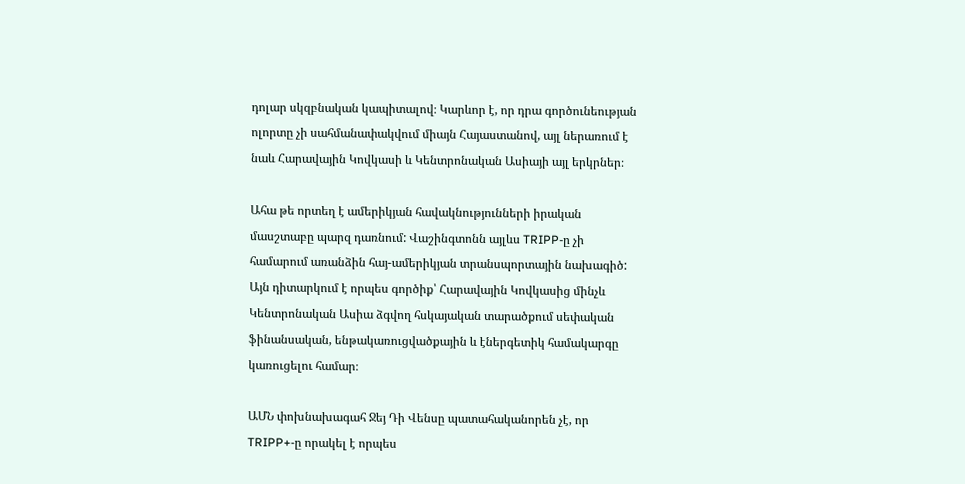դոլար սկզբնական կապիտալով։ Կարևոր է, որ դրա գործունեության ոլորտը չի սահմանափակվում միայն Հայաստանով, այլ ներառում է նաև Հարավային Կովկասի և Կենտրոնական Ասիայի այլ երկրներ։

Ահա թե որտեղ է ամերիկյան հավակնությունների իրական մասշտաբը պարզ դառնում: Վաշինգտոնն այլևս TRIPP-ը չի համարում առանձին հայ-ամերիկյան տրանսպորտային նախագիծ: Այն դիտարկում է որպես գործիք՝ Հարավային Կովկասից մինչև Կենտրոնական Ասիա ձգվող հսկայական տարածքում սեփական ֆինանսական, ենթակառուցվածքային և էներգետիկ համակարգը կառուցելու համար։

ԱՄՆ փոխնախագահ Ջեյ Դի Վենսը պատահականորեն չէ, որ TRIPP+-ը որակել է որպես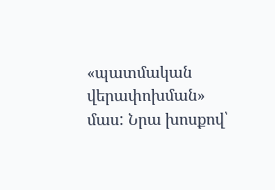«պատմական վերափոխման» մաս: Նրա խոսքով՝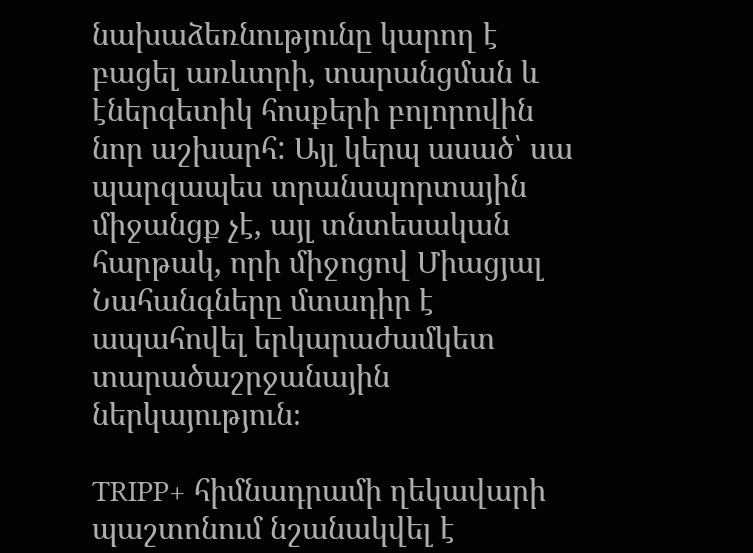նախաձեռնությունը կարող է բացել առևտրի, տարանցման և էներգետիկ հոսքերի բոլորովին նոր աշխարհ: Այլ կերպ ասած՝ սա պարզապես տրանսպորտային միջանցք չէ, այլ տնտեսական հարթակ, որի միջոցով Միացյալ Նահանգները մտադիր է ապահովել երկարաժամկետ տարածաշրջանային ներկայություն։

TRIPP+ հիմնադրամի ղեկավարի պաշտոնում նշանակվել է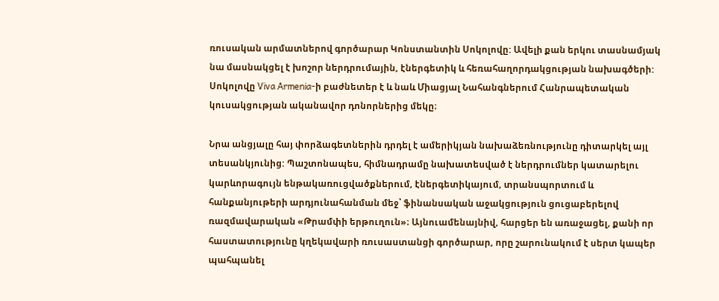ռուսական արմատներով գործարար Կոնստանտին Սոկոլովը: Ավելի քան երկու տասնամյակ նա մասնակցել է խոշոր ներդրումային, էներգետիկ և հեռահաղորդակցության նախագծերի: Սոկոլովը Viva Armenia-ի բաժնետեր է և նաև Միացյալ Նահանգներում Հանրապետական կուսակցության ականավոր դոնորներից մեկը։

Նրա անցյալը հայ փորձագետներին դրդել է ամերիկյան նախաձեռնությունը դիտարկել այլ տեսանկյունից: Պաշտոնապես, հիմնադրամը նախատեսված է ներդրումներ կատարելու կարևորագույն ենթակառուցվածքներում, էներգետիկայում, տրանսպորտում և հանքանյութերի արդյունահանման մեջ՝ ֆինանսական աջակցություն ցուցաբերելով ռազմավարական «Թրամփի երթուղուն»։ Այնուամենայնիվ, հարցեր են առաջացել, քանի որ հաստատությունը կղեկավարի ռուսաստանցի գործարար, որը շարունակում է սերտ կապեր պահպանել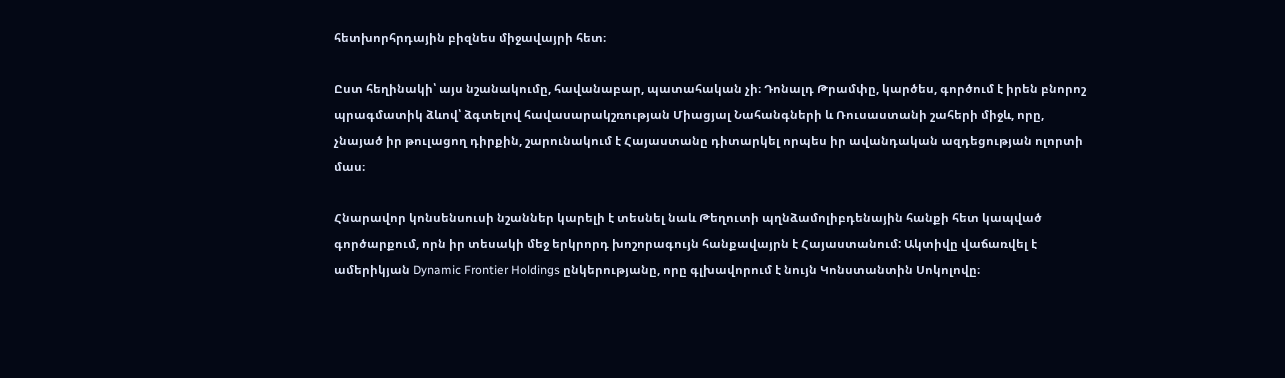հետխորհրդային բիզնես միջավայրի հետ։

Ըստ հեղինակի՝ այս նշանակումը, հավանաբար, պատահական չի։ Դոնալդ Թրամփը, կարծես, գործում է իրեն բնորոշ պրագմատիկ ձևով՝ ձգտելով հավասարակշռության Միացյալ Նահանգների և Ռուսաստանի շահերի միջև, որը, չնայած իր թուլացող դիրքին, շարունակում է Հայաստանը դիտարկել որպես իր ավանդական ազդեցության ոլորտի մաս։

Հնարավոր կոնսենսուսի նշաններ կարելի է տեսնել նաև Թեղուտի պղնձամոլիբդենային հանքի հետ կապված գործարքում, որն իր տեսակի մեջ երկրորդ խոշորագույն հանքավայրն է Հայաստանում: Ակտիվը վաճառվել է ամերիկյան Dynamic Frontier Holdings ընկերությանը, որը գլխավորում է նույն Կոնստանտին Սոկոլովը։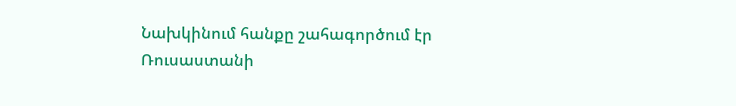Նախկինում հանքը շահագործում էր Ռուսաստանի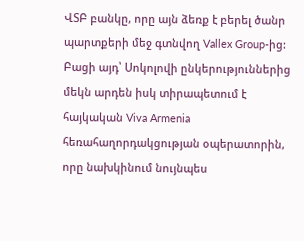ՎՏԲ բանկը, որը այն ձեռք է բերել ծանր պարտքերի մեջ գտնվող Vallex Group-ից: Բացի այդ՝ Սոկոլովի ընկերություններից մեկն արդեն իսկ տիրապետում է հայկական Viva Armenia հեռահաղորդակցության օպերատորին, որը նախկինում նույնպես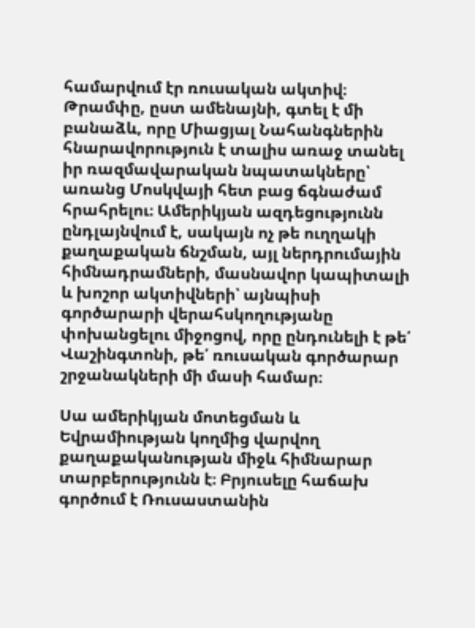համարվում էր ռուսական ակտիվ։ Թրամփը, ըստ ամենայնի, գտել է մի բանաձև, որը Միացյալ Նահանգներին հնարավորություն է տալիս առաջ տանել իր ռազմավարական նպատակները՝ առանց Մոսկվայի հետ բաց ճգնաժամ հրահրելու։ Ամերիկյան ազդեցությունն ընդլայնվում է, սակայն ոչ թե ուղղակի քաղաքական ճնշման, այլ ներդրումային հիմնադրամների, մասնավոր կապիտալի և խոշոր ակտիվների՝ այնպիսի գործարարի վերահսկողությանը փոխանցելու միջոցով, որը ընդունելի է թե՛ Վաշինգտոնի, թե՛ ռուսական գործարար շրջանակների մի մասի համար։

Սա ամերիկյան մոտեցման և Եվրամիության կողմից վարվող քաղաքականության միջև հիմնարար տարբերությունն է։ Բրյուսելը հաճախ գործում է Ռուսաստանին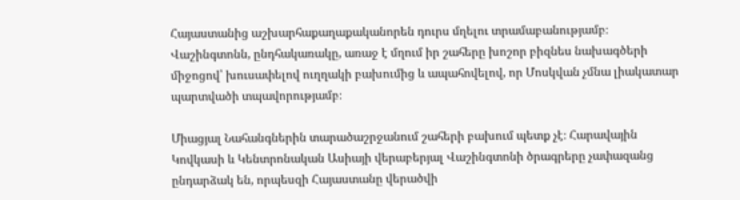Հայաստանից աշխարհաքաղաքականորեն դուրս մղելու տրամաբանությամբ։ Վաշինգտոնն, ընդհակառակը, առաջ է մղում իր շահերը խոշոր բիզնես նախագծերի միջոցով՝ խուսափելով ուղղակի բախումից և ապահովելով, որ Մոսկվան չմնա լիակատար պարտվածի տպավորությամբ։

Միացյալ Նահանգներին տարածաշրջանում շահերի բախում պետք չէ։ Հարավային Կովկասի և Կենտրոնական Ասիայի վերաբերյալ Վաշինգտոնի ծրագրերը չափազանց ընդարձակ են, որպեսզի Հայաստանը վերածվի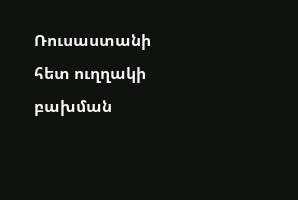Ռուսաստանի հետ ուղղակի բախման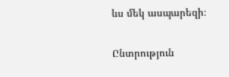ևս մեկ ասպարեզի։

Ընտրություն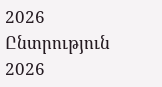2026   Ընտրություն 2026